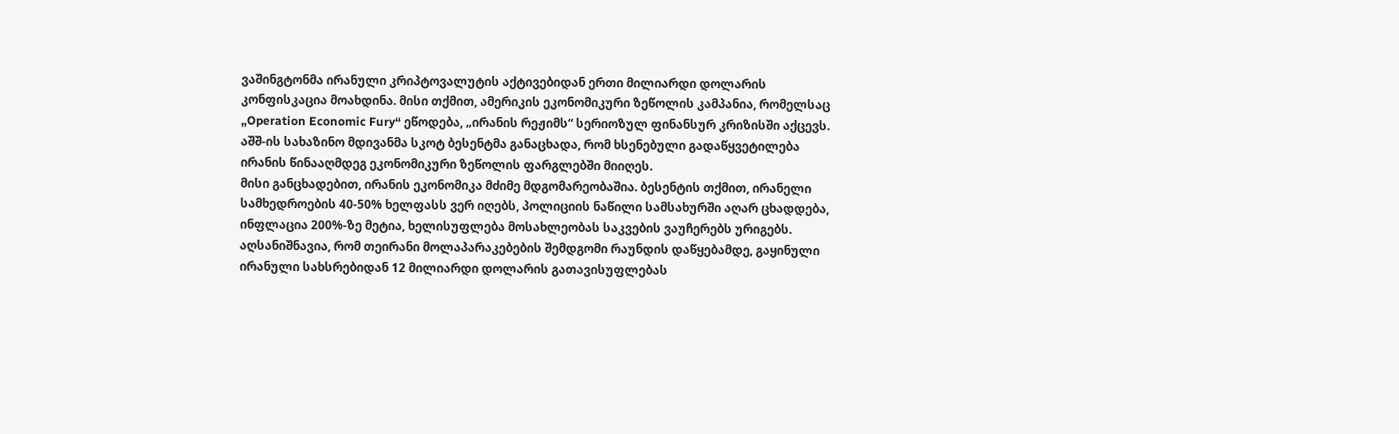ვაშინგტონმა ირანული კრიპტოვალუტის აქტივებიდან ერთი მილიარდი დოლარის კონფისკაცია მოახდინა. მისი თქმით, ამერიკის ეკონომიკური ზეწოლის კამპანია, რომელსაც „Operation Economic Fury“ ეწოდება, „ირანის რეჟიმს“ სერიოზულ ფინანსურ კრიზისში აქცევს.
აშშ-ის სახაზინო მდივანმა სკოტ ბესენტმა განაცხადა, რომ ხსენებული გადაწყვეტილება ირანის წინააღმდეგ ეკონომიკური ზეწოლის ფარგლებში მიიღეს.
მისი განცხადებით, ირანის ეკონომიკა მძიმე მდგომარეობაშია. ბესენტის თქმით, ირანელი სამხედროების 40-50% ხელფასს ვერ იღებს, პოლიციის ნაწილი სამსახურში აღარ ცხადდება, ინფლაცია 200%-ზე მეტია, ხელისუფლება მოსახლეობას საკვების ვაუჩერებს ურიგებს.
აღსანიშნავია, რომ თეირანი მოლაპარაკებების შემდგომი რაუნდის დაწყებამდე, გაყინული ირანული სახსრებიდან 12 მილიარდი დოლარის გათავისუფლებას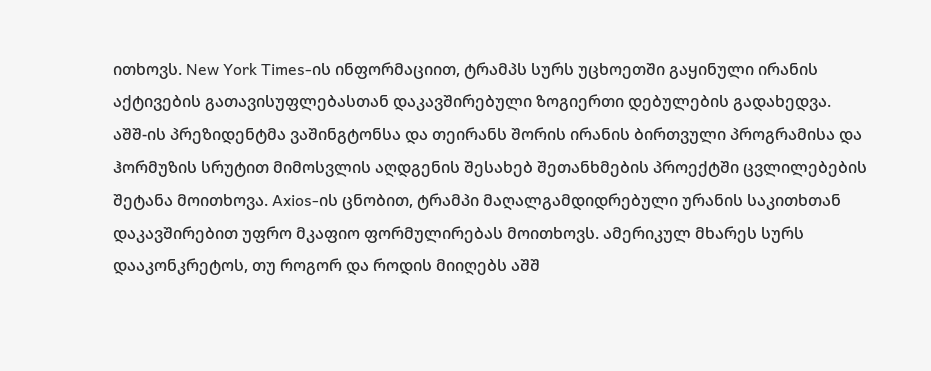ითხოვს. New York Times-ის ინფორმაციით, ტრამპს სურს უცხოეთში გაყინული ირანის აქტივების გათავისუფლებასთან დაკავშირებული ზოგიერთი დებულების გადახედვა.
აშშ-ის პრეზიდენტმა ვაშინგტონსა და თეირანს შორის ირანის ბირთვული პროგრამისა და ჰორმუზის სრუტით მიმოსვლის აღდგენის შესახებ შეთანხმების პროექტში ცვლილებების შეტანა მოითხოვა. Axios-ის ცნობით, ტრამპი მაღალგამდიდრებული ურანის საკითხთან დაკავშირებით უფრო მკაფიო ფორმულირებას მოითხოვს. ამერიკულ მხარეს სურს დააკონკრეტოს, თუ როგორ და როდის მიიღებს აშშ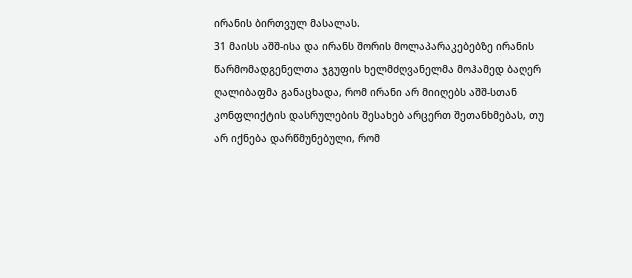ირანის ბირთვულ მასალას.
31 მაისს აშშ-ისა და ირანს შორის მოლაპარაკებებზე ირანის წარმომადგენელთა ჯგუფის ხელმძღვანელმა მოჰამედ ბაღერ ღალიბაფმა განაცხადა, რომ ირანი არ მიიღებს აშშ-სთან კონფლიქტის დასრულების შესახებ არცერთ შეთანხმებას, თუ არ იქნება დარწმუნებული, რომ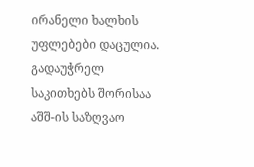ირანელი ხალხის უფლებები დაცულია. გადაუჭრელ საკითხებს შორისაა აშშ-ის საზღვაო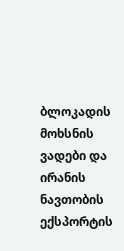ბლოკადის მოხსნის ვადები და ირანის ნავთობის ექსპორტის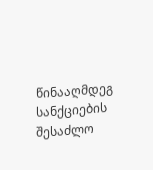წინააღმდეგ სანქციების შესაძლო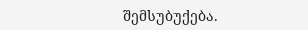შემსუბუქება.